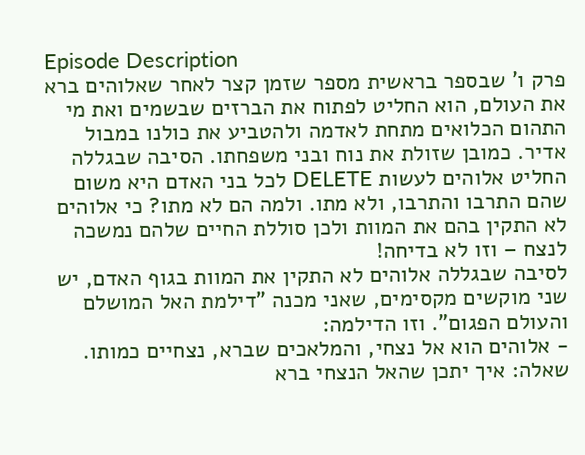Episode Description
פרק ו' שבספר בראשית מספר שזמן קצר לאחר שאלוהים ברא את העולם, הוא החליט לפתוח את הברזים שבשמים ואת מי התהום הכלואים מתחת לאדמה ולהטביע את כולנו במבול אדיר. כמובן שזולת את נוח ובני משפחתו. הסיבה שבגללה החליט אלוהים לעשות DELETE לכל בני האדם היא משום שהם התרבו והתרבו, ולא מתו. ולמה הם לא מתו? כי אלוהים לא התקין בהם את המוות ולכן סוללת החיים שלהם נמשכה לנצח – וזו לא בדיחה!
לסיבה שבגללה אלוהים לא התקין את המוות בגוף האדם, יש שני מוקשים מקסימים, שאני מכנה "דילמת האל המושלם והעולם הפגום". וזו הדילמה:
- אלוהים הוא אל נצחי, והמלאכים שברא, נצחיים כמותו. שאלה: איך יתכן שהאל הנצחי ברא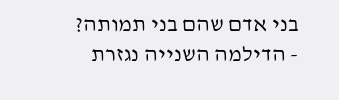בני אדם שהם בני תמותה?
- הדילמה השנייה נגזרת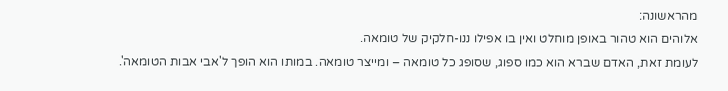מהראשונה:
אלוהים הוא טהור באופן מוחלט ואין בו אפילו ננו-חלקיק של טומאה.
לעומת זאת, האדם שברא הוא כמו ספוג, שסופג כל טומאה – ומייצר טומאה. במותו הוא הופך ל'אבי אבות הטומאה'.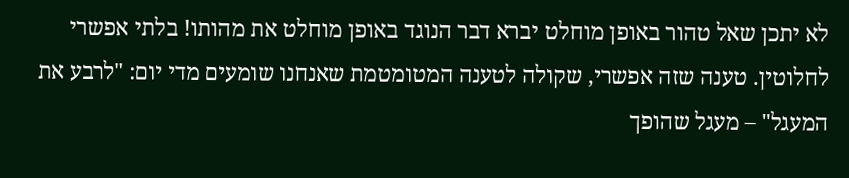לא יתכן שאל טהור באופן מוחלט יברא דבר הנוגד באופן מוחלט את מהותו! בלתי אפשרי לחלוטין. טענה שזה אפשרי, שקולה לטענה המטומטמת שאנחנו שומעים מדי יום: "לרבע את המעגל" – מעגל שהופך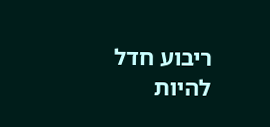ריבוע חדל להיות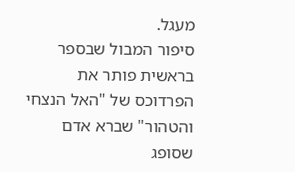מעגל.
סיפור המבול שבספר בראשית פותר את הפרדוכס של "האל הנצחי והטהור" שברא אדם שסופג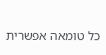כל טומאה אפשרית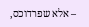– אלא שפרדוכס,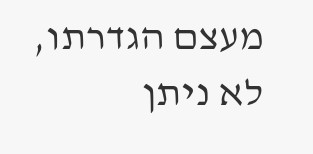מעצם הגדרתו, לא ניתן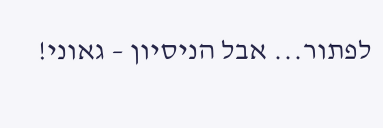לפתור... אבל הניסיון – גאוני!